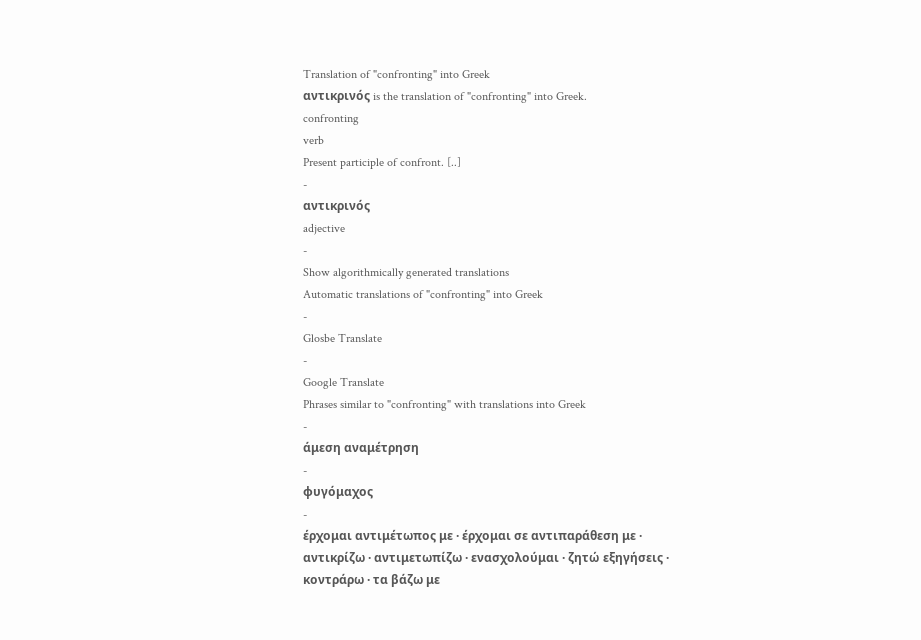Translation of "confronting" into Greek
αντικρινός is the translation of "confronting" into Greek.
confronting
verb
Present participle of confront. [..]
-
αντικρινός
adjective
-
Show algorithmically generated translations
Automatic translations of "confronting" into Greek
-
Glosbe Translate
-
Google Translate
Phrases similar to "confronting" with translations into Greek
-
άμεση αναμέτρηση
-
φυγόμαχος
-
έρχομαι αντιμέτωπος με · έρχομαι σε αντιπαράθεση με · αντικρίζω · αντιμετωπίζω · ενασχολούμαι · ζητώ εξηγήσεις · κοντράρω · τα βάζω με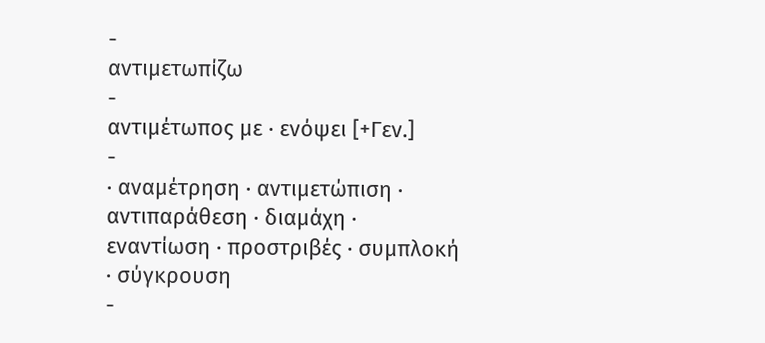-
αντιμετωπίζω
-
αντιμέτωπος με · ενόψει [+Γεν.]
-
· αναμέτρηση · αντιμετώπιση · αντιπαράθεση · διαμάχη · εναντίωση · προστριβές · συμπλοκή · σύγκρουση
-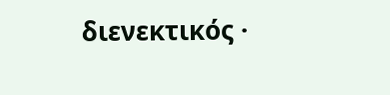διενεκτικός ·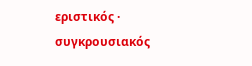εριστικός · συγκρουσιακός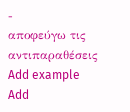-
αποφεύγω τις αντιπαραθέσεις
Add example
Add